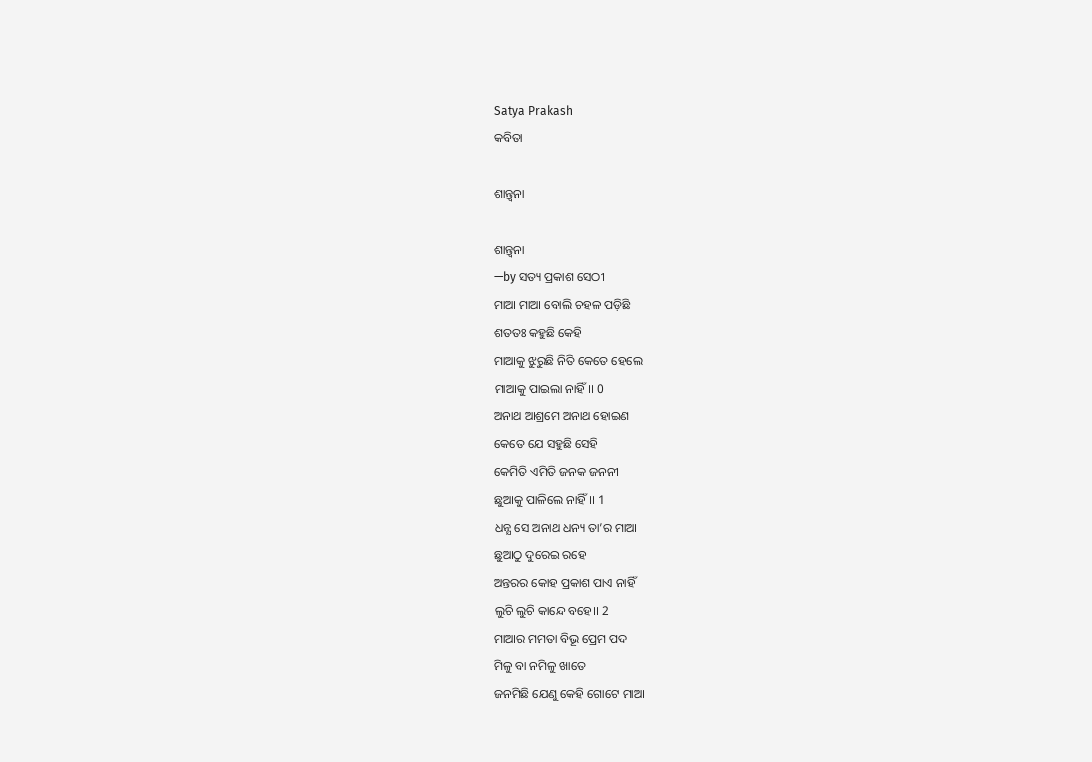Satya Prakash
କବିତା

ଶାନ୍ତ୍ୱନା

ଶାନ୍ତ୍ୱନା
—by ସତ୍ୟ ପ୍ରକାଶ ସେଠୀ
ମାଆ ମାଆ ବୋଲି ଚହଳ ପଡ଼ିଛି
ଶତତଃ କହୁଛି କେହି
ମାଆକୁ ଝୁରୁଛି ନିତି କେତେ ହେଲେ
ମାଆକୁ ପାଇଲା ନାହିଁ।। 0
ଅନାଥ ଆଶ୍ରମେ ଅନାଥ ହୋଇଣ
କେତେ ଯେ ସହୁଛି ସେହି
କେମିତି ଏମିତି ଜନକ ଜନନୀ
ଛୁଆକୁ ପାଳିଲେ ନାହିଁ।। 1
ଧନ୍ଯ ସେ ଅନାଥ ଧନ୍ୟ ତା’ର ମାଆ
ଛୁଆଠୁ ଦୁରେଇ ରହେ
ଅନ୍ତରର କୋହ ପ୍ରକାଶ ପାଏ ନାହିଁ
ଲୁଚି ଲୁଚି କାନ୍ଦେ ବହେ।। 2
ମାଆର ମମତା ବିଭୂ ପ୍ରେମ ପଦ
ମିଳୁ ବା ନମିଳୁ ଖାତେ
ଜନମିଛି ଯେଣୁ କେହି ଗୋଟେ ମାଆ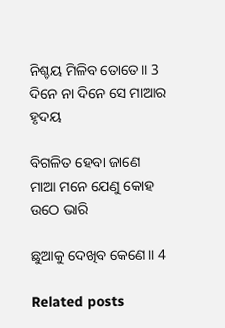ନିଶ୍ଚୟ ମିଳିବ ତୋତେ।। 3
ଦିନେ ନା ଦିନେ ସେ ମାଆର ହୃଦୟ

ବିଗଳିତ ହେବା ଜାଣେ
ମାଆ ମନେ ଯେଣୁ କୋହ ଉଠେ ଭାରି

ଛୁଆକୁ ଦେଖିବ କେଣେ।। 4

Related posts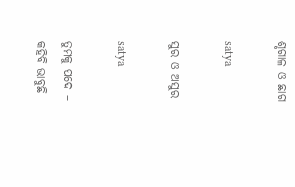ଶୃଗାଳ ଓ ଛାଗ

satya

ସୁର ଓ ଅସୁର

satya

ତୁମକୁ ପଦେ – କହିବି ଭାବୁଛି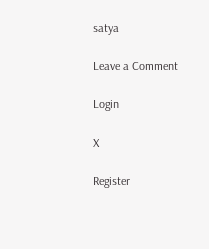satya

Leave a Comment

Login

X

Register